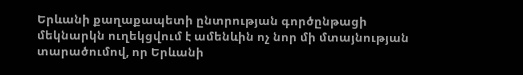Երևանի քաղաքապետի ընտրության գործընթացի մեկնարկն ուղեկցվում է ամենևին ոչ նոր մի մտայնության տարածումով, որ Երևանի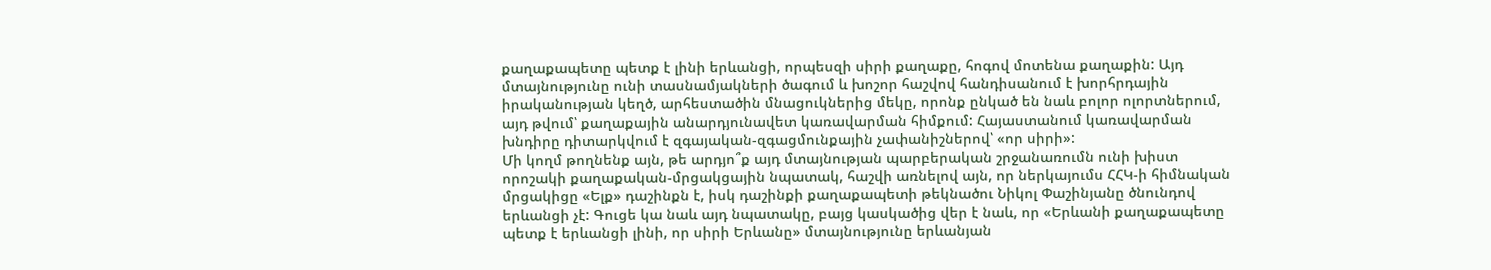քաղաքապետը պետք է լինի երևանցի, որպեսզի սիրի քաղաքը, հոգով մոտենա քաղաքին: Այդ մտայնությունը ունի տասնամյակների ծագում և խոշոր հաշվով հանդիսանում է խորհրդային իրականության կեղծ, արհեստածին մնացուկներից մեկը, որոնք ընկած են նաև բոլոր ոլորտներում, այդ թվում՝ քաղաքային անարդյունավետ կառավարման հիմքում: Հայաստանում կառավարման խնդիրը դիտարկվում է զգայական-զգացմունքային չափանիշներով՝ «որ սիրի»:
Մի կողմ թողնենք այն, թե արդյո՞ք այդ մտայնության պարբերական շրջանառումն ունի խիստ որոշակի քաղաքական-մրցակցային նպատակ, հաշվի առնելով այն, որ ներկայումս ՀՀԿ-ի հիմնական մրցակիցը «Ելք» դաշինքն է, իսկ դաշինքի քաղաքապետի թեկնածու Նիկոլ Փաշինյանը ծնունդով երևանցի չէ: Գուցե կա նաև այդ նպատակը, բայց կասկածից վեր է նաև, որ «Երևանի քաղաքապետը պետք է երևանցի լինի, որ սիրի Երևանը» մտայնությունը երևանյան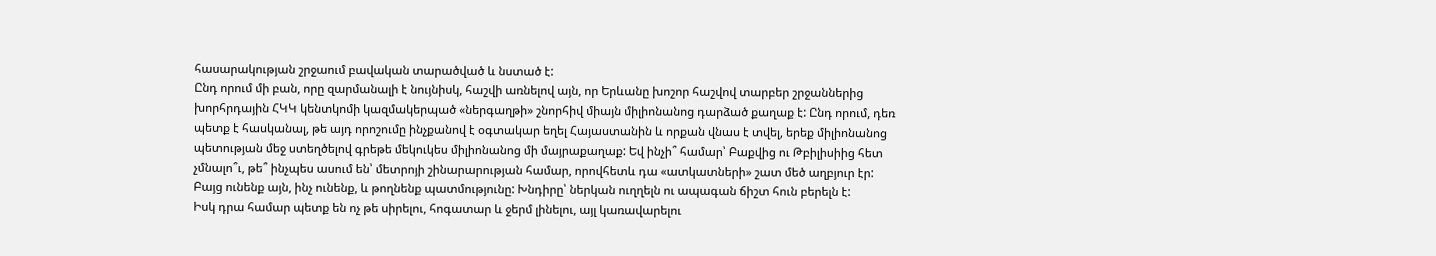հասարակության շրջաում բավական տարածված և նստած է:
Ընդ որում մի բան, որը զարմանալի է նույնիսկ, հաշվի առնելով այն, որ Երևանը խոշոր հաշվով տարբեր շրջաններից խորհրդային ՀԿԿ կենտկոմի կազմակերպած «ներգաղթի» շնորհիվ միայն միլիոնանոց դարձած քաղաք է: Ընդ որում, դեռ պետք է հասկանալ, թե այդ որոշումը ինչքանով է օգտակար եղել Հայաստանին և որքան վնաս է տվել, երեք միլիոնանոց պետության մեջ ստեղծելով գրեթե մեկուկես միլիոնանոց մի մայրաքաղաք: Եվ ինչի՞ համար՝ Բաքվից ու Թբիլիսիից հետ չմնալո՞ւ, թե՞ ինչպես ասում են՝ մետրոյի շինարարության համար, որովհետև դա «ատկատների» շատ մեծ աղբյուր էր: Բայց ունենք այն, ինչ ունենք, և թողնենք պատմությունը: Խնդիրը՝ ներկան ուղղելն ու ապագան ճիշտ հուն բերելն է:
Իսկ դրա համար պետք են ոչ թե սիրելու, հոգատար և ջերմ լինելու, այլ կառավարելու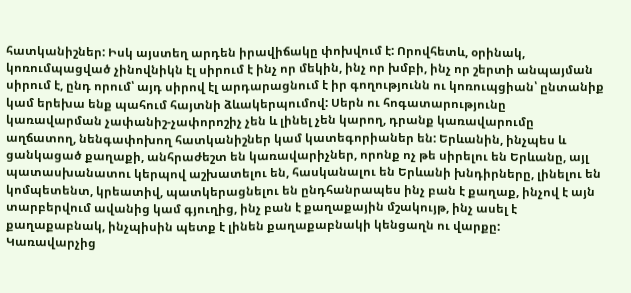հատկանիշներ: Իսկ այստեղ արդեն իրավիճակը փոխվում է: Որովհետև, օրինակ, կոռումպացված չինովնիկն էլ սիրում է ինչ որ մեկին, ինչ որ խմբի, ինչ որ շերտի անպայման սիրում է, ընդ որում՝ այդ սիրով էլ արդարացնում է իր գողությունն ու կոռուպցիան՝ ընտանիք կամ երեխա ենք պահում հայտնի ձևակերպումով: Սերն ու հոգատարությունը կառավարման չափանիշ-չափորոշիչ չեն և լինել չեն կարող, դրանք կառավարումը աղճատող, նենգափոխող հատկանիշներ կամ կատեգորիաներ են: Երևանին, ինչպես և ցանկացած քաղաքի, անհրաժեշտ են կառավարիչներ, որոնք ոչ թե սիրելու են Երևանը, այլ պատասխանատու կերպով աշխատելու են, հասկանալու են Երևանի խնդիրները, լինելու են կոմպետենտ, կրեատիվ, պատկերացնելու են ընդհանրապես ինչ բան է քաղաք, ինչով է այն տարբերվում ավանից կամ գյուղից, ինչ բան է քաղաքային մշակույթ, ինչ ասել է քաղաքաբնակ, ինչպիսին պետք է լինեն քաղաքաբնակի կենցաղն ու վարքը:
Կառավարչից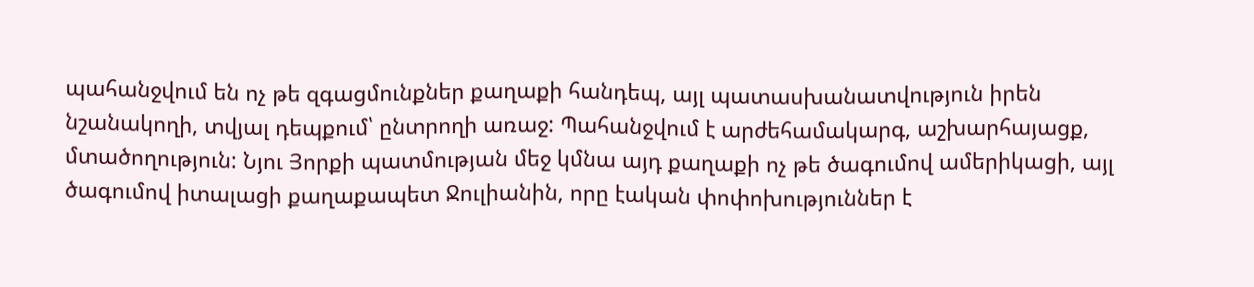պահանջվում են ոչ թե զգացմունքներ քաղաքի հանդեպ, այլ պատասխանատվություն իրեն նշանակողի, տվյալ դեպքում՝ ընտրողի առաջ: Պահանջվում է արժեհամակարգ, աշխարհայացք, մտածողություն: Նյու Յորքի պատմության մեջ կմնա այդ քաղաքի ոչ թե ծագումով ամերիկացի, այլ ծագումով իտալացի քաղաքապետ Ջուլիանին, որը էական փոփոխություններ է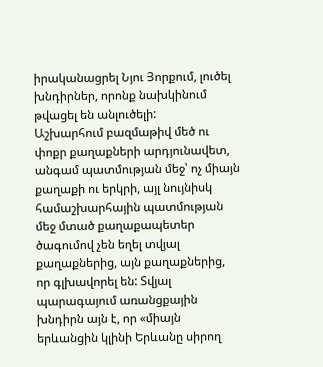իրականացրել Նյու Յորքում, լուծել խնդիրներ, որոնք նախկինում թվացել են անլուծելի:
Աշխարհում բազմաթիվ մեծ ու փոքր քաղաքների արդյունավետ, անգամ պատմության մեջ՝ ոչ միայն քաղաքի ու երկրի, այլ նույնիսկ համաշխարհային պատմության մեջ մտած քաղաքապետեր ծագումով չեն եղել տվյալ քաղաքներից, այն քաղաքներից, որ գլխավորել են: Տվյալ պարագայում առանցքային խնդիրն այն է, որ «միայն երևանցին կլինի Երևանը սիրող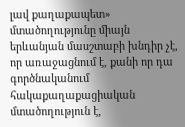լավ քաղաքապետ» մտածողությունը միայն երևանյան մասշտաբի խնդիր չէ, որ առաջացնում է, քանի որ դա գործնականում հակաքաղաքացիական մտածողություն է,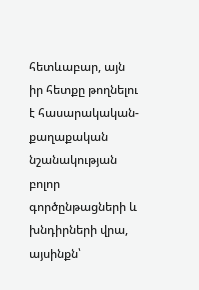հետևաբար, այն իր հետքը թողնելու է հասարակական-քաղաքական նշանակության բոլոր գործընթացների և խնդիրների վրա, այսինքն՝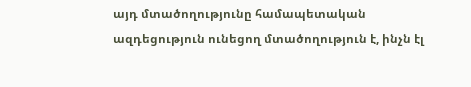այդ մտածողությունը համապետական ազդեցություն ունեցող մտածողություն է, ինչն էլ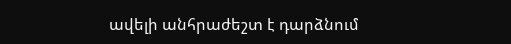ավելի անհրաժեշտ է դարձնում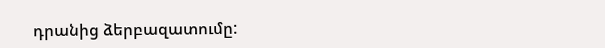դրանից ձերբազատումը: